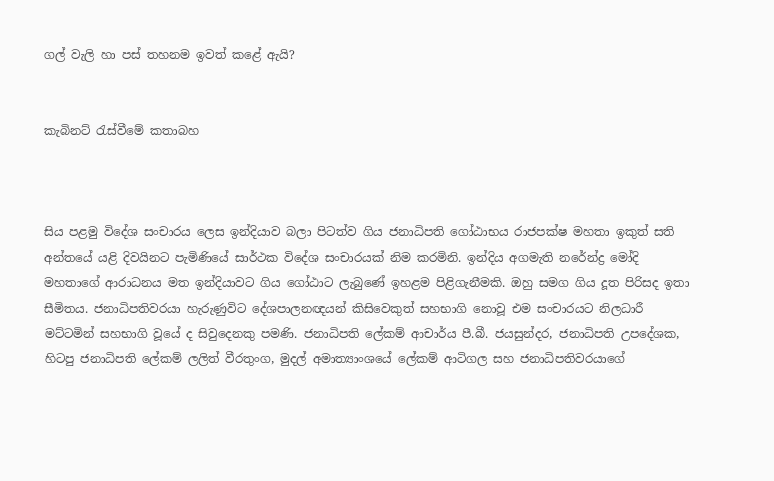ගල් වැලි හා පස් තහනම ඉවත් කළේ ඇයි?


කැබිනට් රැස්වීමේ කතාබහ



සිය පළමු විදේශ සංචාරය ලෙස ඉන්දියාව බලා පිටත්ව ගිය ජනාධිපති ගෝඨාභය රාජපක්ෂ මහතා ඉකුත් සති අන්තයේ යළි දිවයිනට පැමිණියේ සාර්ථක විදේශ සංචාරයක් නිම කරමිනි. ඉන්දිය අගමැති නරේන්ද්‍ර මෝදි මහතාගේ ආරාධනය මත ඉන්දියාවට ගිය ගෝඨාට ලැබුණේ ඉහළම පිළිගැනීමකි. ඔහු සමග ගිය දූත පිරිසද ඉතා සීමිතය. ජනාධිපතිවරයා හැරුණුවිට දේශපාලනඥයන් කිසිවෙකුත් සහභාගි නොවූ එම සංචාරයට නිලධාරී මට්ටමින් සහභාගි වූයේ ද සිවුදෙනකු පමණි. ජනාධිපති ලේකම් ආචාර්ය පී.බී. ජයසුන්දර, ජනාධිපති උපදේශක, හිටපු ජනාධිපති ලේකම් ලලිත් වීරතුංග, මුදල් අමාත්‍යාංශයේ ලේකම් ආටිගල සහ ජනාධිපතිවරයාගේ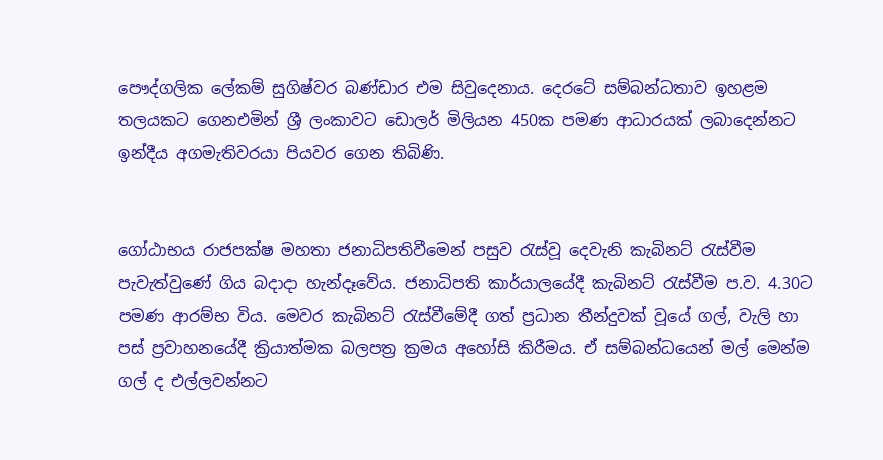පෞද්ගලික ලේකම් සුගිෂ්වර බණ්ඩාර එම සිවුදෙනාය. දෙරටේ සම්බන්ධතාව ඉහළම තලයකට ගෙනඑමින් ශ්‍රී ලංකාවට ඩොලර් මිලියන 450ක පමණ ආධාරයක් ලබාදෙන්නට ඉන්දීය අගමැතිවරයා පියවර ගෙන තිබිණි.


ගෝඨාභය රාජපක්ෂ මහතා ජනාධිපතිවීමෙන් පසුව රැස්වූ දෙවැනි කැබිනට් රැස්වීම පැවැත්වුණේ ගිය බදාදා හැන්දෑවේය. ජනාධිපති කාර්යාලයේදී කැබිනට් රැස්වීම ප.ව. 4.30ට පමණ ආරම්භ විය. මෙවර කැබිනට් රැස්වීමේදී ගත් ප්‍රධාන තීන්දුවක් වූයේ ගල්, වැලි හා පස් ප්‍රවාහනයේදී ක්‍රියාත්මක බලපත්‍ර ක්‍රමය අහෝසි කිරීමය. ඒ සම්බන්ධයෙන් මල් මෙන්ම ගල් ද එල්ලවන්නට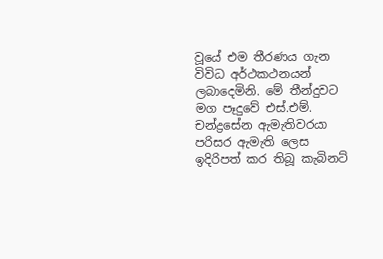වූයේ එම තීරණය ගැන විවිධ අර්ථකථනයන් ලබාදෙමිනි. මේ තීන්දුවට මග පෑදුවේ එස්.එම්. චන්ද්‍රසේන ඇමැතිවරයා පරිසර ඇමැති ලෙස ඉදිරිපත් කර තිබූ කැබිනට්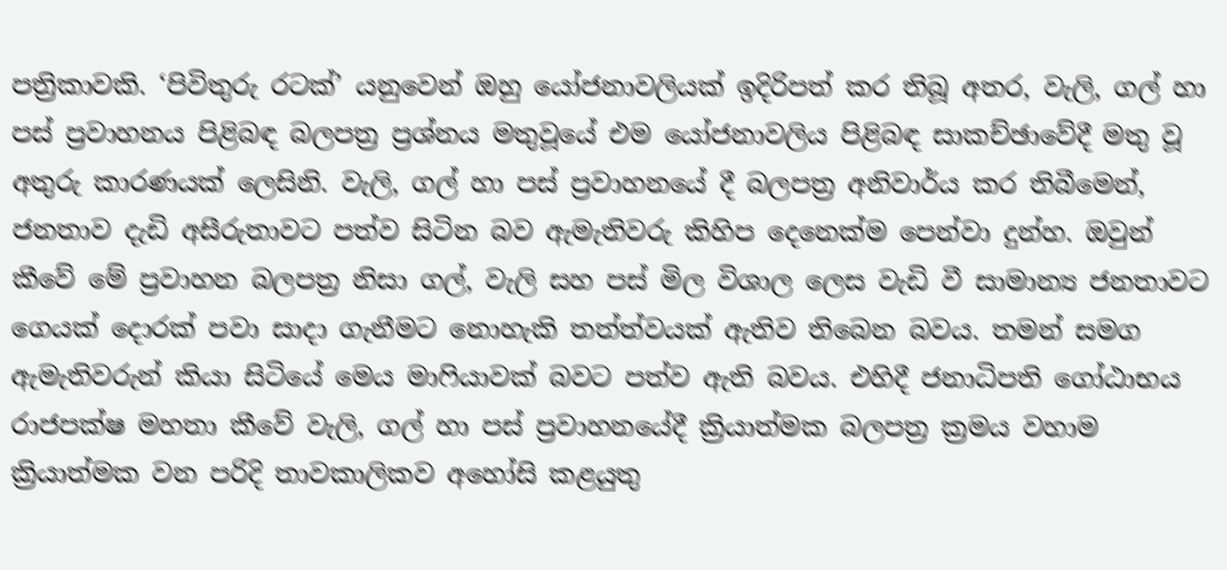පත්‍රිකාවකි. ‘පිවිතුරු රටක්’ යනුවෙන් ඔහු යෝජනාවලියක් ඉදිරිපත් කර තිබූ අතර, වැලි, ගල් හා පස් ප්‍රවාහනය පිළිබඳ බලපත්‍ර ප්‍රශ්නය මතුවූයේ එම යෝජනාවලිය පිළිබඳ සාකච්ඡාවේදී මතු වූ අතුරු කාරණයක් ලෙසිනි. වැලි, ගල් හා පස් ප්‍රවාහනයේ දී බලපත්‍ර අනිවාර්ය කර තිබීමෙන්, ජනතාව දැඩි අසීරුතාවට පත්ව සිටින බව ඇමැතිවරු කිහිප දෙනෙක්ම පෙන්වා දුන්හ. ඔවුන් කීවේ මේ ප්‍රවාහන බලපත්‍ර නිසා ගල්, වැලි සහ පස් මිල විශාල ලෙස වැඩි වී සාමාන්‍ය ජනතාවට ගෙයක් දොරක් පවා සාදා ගැනීමට නොහැකි තත්ත්වයක් ඇතිව තිබෙන බවය. තමන් සමග ඇමැතිවරුන් කියා සිටියේ මෙය මාෆියාවක් බවට පත්ව ඇති බවය. එහිදී ජනාධිපති ගෝඨාභය රාජපක්ෂ මහතා කීවේ වැලි, ගල් හා පස් ප්‍රවාහනයේදී ක්‍රියාත්මක බලපත්‍ර ක්‍රමය වහාම ක්‍රියාත්මක වන පරිදි තාවකාලිකව අහෝසි කළයුතු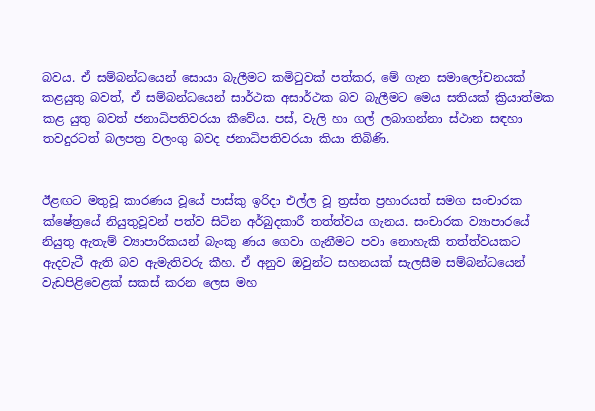බවය. ඒ සම්බන්ධයෙන් සොයා බැලීමට කමිටුවක් පත්කර, මේ ගැන සමාලෝචනයක් කළයුතු බවත්, ඒ සම්බන්ධයෙන් සාර්ථක අසාර්ථක බව බැලීමට මෙය සතියක් ක්‍රියාත්මක කළ යුතු බවත් ජනාධිපතිවරයා කීවේය. පස්, වැලි හා ගල් ලබාගන්නා ස්ථාන සඳහා තවදුරටත් බලපත්‍ර වලංගු බවද ජනාධිපතිවරයා කියා තිබිණි.


ඊළඟට මතුවූ කාරණය වූයේ පාස්කු ඉරිදා එල්ල වූ ත්‍රස්ත ප්‍රහාරයත් සමග සංචාරක ක්ෂේත්‍රයේ නියුතුවූවන් පත්ව සිටින අර්බුදකාරී තත්ත්වය ගැනය. සංචාරක ව්‍යාපාරයේ නියුතු ඇතැම් ව්‍යාපාරිකයන් බැංකු ණය ගෙවා ගැනීමට පවා නොහැකි තත්ත්වයකට ඇදවැටී ඇති බව ඇමැතිවරු කීහ. ඒ අනුව ඔවුන්ට සහනයක් සැලසීම සම්බන්ධයෙන් වැඩපිළිවෙළක් සකස් කරන ලෙස මහ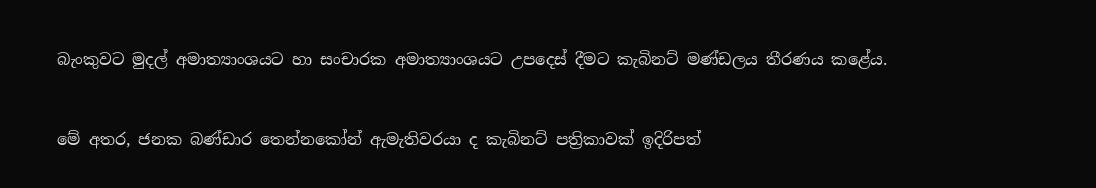බැංකුවට මුදල් අමාත්‍යාංශයට හා සංචාරක අමාත්‍යාංශයට උපදෙස් දීමට කැබිනට් මණ්ඩලය තීරණය කළේය.


මේ අතර, ජනක බණ්ඩාර තෙන්නකෝන් ඇමැතිවරයා ද කැබිනට් පත්‍රිකාවක් ඉදිරිපත්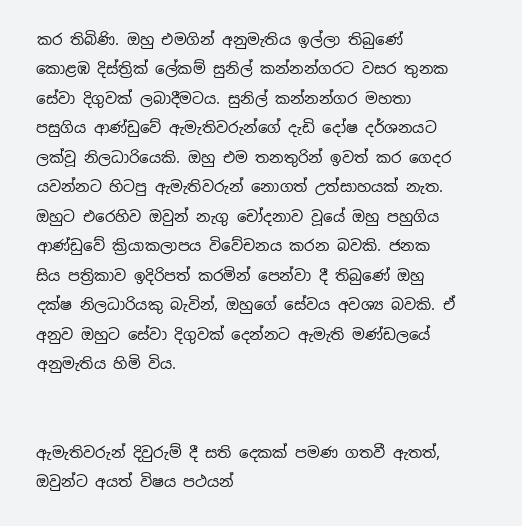කර තිබිණි. ඔහු එමගින් අනුමැතිය ඉල්ලා තිබුණේ කොළඹ දිස්ත්‍රික් ලේකම් සුනිල් කන්නන්ගරට වසර තුනක සේවා දිගුවක් ලබාදීමටය. සුනිල් කන්නන්ගර මහතා පසුගිය ආණ්ඩුවේ ඇමැතිවරුන්ගේ දැඩි දෝෂ දර්ශනයට ලක්වූ නිලධාරියෙකි. ඔහු එම තනතුරින් ඉවත් කර ගෙදර යවන්නට හිටපු ඇමැතිවරුන් නොගත් උත්සාහයක් නැත. ඔහුට එරෙහිව ඔවුන් නැගු චෝදනාව වූයේ ඔහු පහුගිය ආණ්ඩුවේ ක්‍රියාකලාපය විවේචනය කරන බවකි. ජනක සිය පත්‍රිකාව ඉදිරිපත් කරමින් පෙන්වා දී තිබුණේ ඔහු දක්ෂ නිලධාරියකු බැවින්, ඔහුගේ සේවය අවශ්‍ය බවකි. ඒ අනුව ඔහුට සේවා දිගුවක් දෙන්නට ඇමැති මණ්ඩලයේ අනුමැතිය හිමි විය.


ඇමැතිවරුන් දිවුරුම් දී සති දෙකක් පමණ ගතවී ඇතත්, ඔවුන්ට අයත් විෂය පථයන්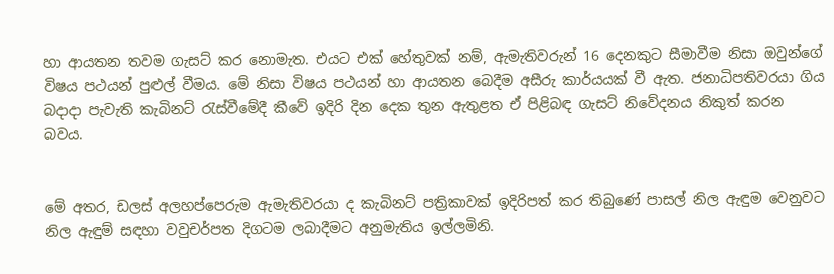හා ආයතන තවම ගැසට් කර නොමැත. එයට එක් හේතුවක් නම්, ඇමැතිවරුන් 16 දෙනකුට සීමාවීම නිසා ඔවුන්ගේ විෂය පථයන් පුළුල් වීමය. මේ නිසා විෂය පථයන් හා ආයතන බෙදීම අසීරු කාර්යයක් වී ඇත. ජනාධිපතිවරයා ගිය බදාදා පැවැති කැබිනට් රැස්වීමේදී කීවේ ඉදිරි දින දෙක තුන ඇතුළත ඒ පිළිබඳ ගැසට් නිවේදනය නිකුත් කරන බවය.


මේ අතර, ඩලස් අලහප්පෙරුම ඇමැතිවරයා ද කැබිනට් පත්‍රිකාවක් ඉදිරිපත් කර තිබුණේ පාසල් නිල ඇඳුම වෙනුවට නිල ඇඳුම් සඳහා වවුචර්පත දිගටම ලබාදීමට අනුමැතිය ඉල්ලමිනි.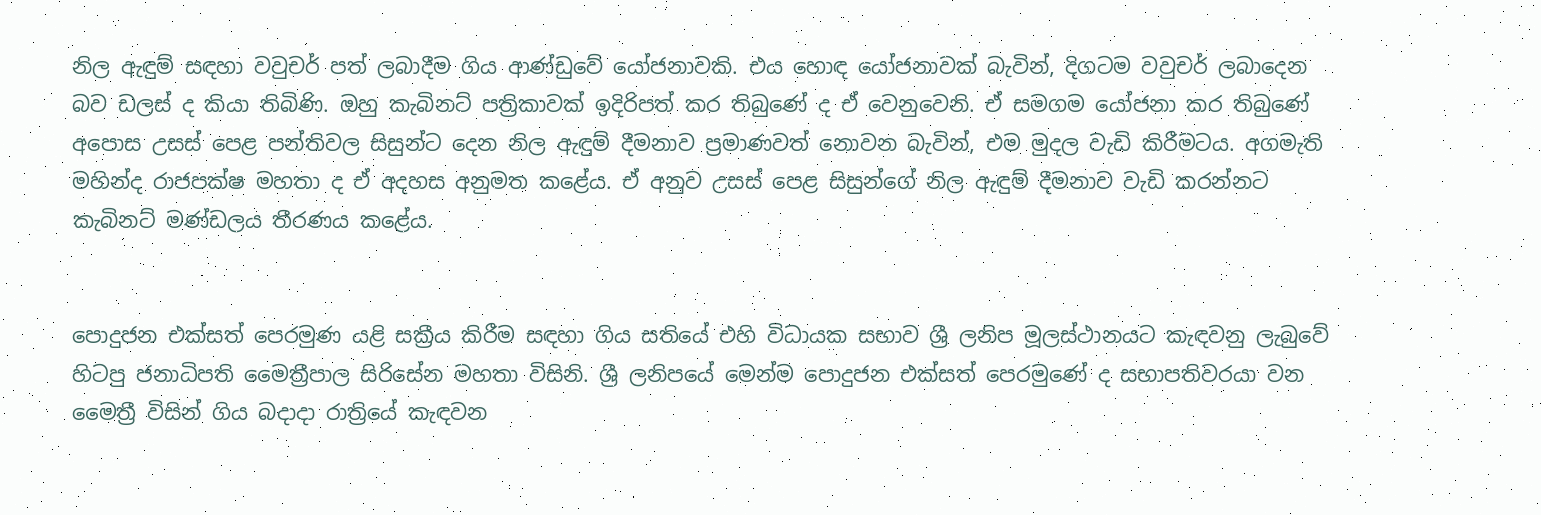නිල ඇඳුම් සඳහා වවුචර් පත් ලබාදීම ගිය ආණ්ඩුවේ යෝජනාවකි. එය හොඳ යෝජනාවක් බැවින්, දිගටම වවුචර් ලබාදෙන බව ඩලස් ද කියා තිබිණි. ඔහු කැබිනට් පත්‍රිකාවක් ඉදිරිපත් කර තිබුණේ ද ඒ වෙනුවෙනි. ඒ සමගම යෝජනා කර තිබුණේ අපොස උසස් පෙළ පන්තිවල සිසුන්ට දෙන නිල ඇඳුම් දීමනාව ප්‍රමාණවත් නොවන බැවින්, එම මුදල වැඩි කිරීමටය. අගමැති මහින්ද රාජපක්ෂ මහතා ද ඒ අදහස අනුමත කළේය. ඒ අනුව උසස් පෙළ සිසුන්ගේ නිල ඇඳුම් දීමනාව වැඩි කරන්නට කැබිනට් මණ්ඩලය තීරණය කළේය.


පොදුජන එක්සත් පෙරමුණ යළි සක්‍රීය කිරීම සඳහා ගිය සතියේ එහි විධායක සභාව ශ්‍රී ලනිප මූලස්ථානයට කැඳවනු ලැබුවේ හිටපු ජනාධිපති මෛත්‍රීපාල සිරිසේන මහතා විසිනි. ශ්‍රී ලනිපයේ මෙන්ම පොදුජන එක්සත් පෙරමුණේ ද සභාපතිවරයා වන මෛත්‍රී විසින් ගිය බදාදා රාත්‍රියේ කැඳවන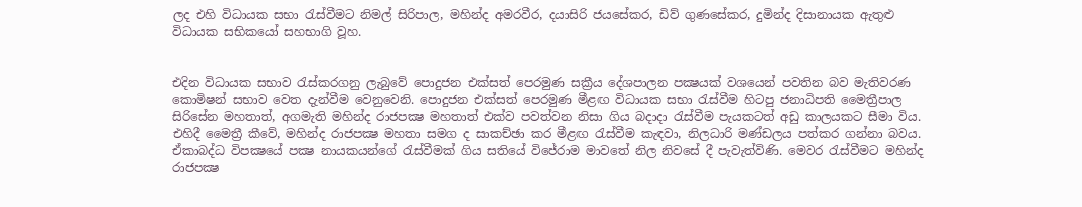ලද එහි විධායක සභා රැස්වීමට නිමල් සිරිපාල, මහින්ද අමරවීර, දයාසිරි ජයසේකර, ඩිව් ගුණසේකර, දුමින්ද දිසානායක ඇතුළු විධායක සභිකයෝ සහභාගි වූහ.


එදින විධායක සභාව රැස්කරගනු ලැබුවේ පොදුජන එක්සත් පෙරමුණ සක්‍රීය දේශපාලන පක්‍ෂයක් වශයෙන් පවතින බව මැතිවරණ කොමිෂන් සභාව වෙත දැන්වීම වෙනුවෙනි. පොදුජන එක්සත් පෙරමුණ මීළඟ විධායක සභා රැස්වීම හිටපු ජනාධිපති මෛත්‍රීපාල සිරිසේන මහතාත්, අගමැති මහින්ද රාජපක්‍ෂ මහතාත් එක්ව පවත්වන නිසා ගිය බදාදා රැස්වීම පැයකටත් අඩු කාලයකට සීමා විය. එහිදී මෛත්‍රී කීවේ, මහින්ද රාජපක්‍ෂ මහතා සමග ද සාකච්ඡා කර මීළඟ රැස්වීම කැඳවා, නිලධාරි මණ්ඩලය පත්කර ගන්නා බවය.
ඒකාබද්ධ විපක්‍ෂයේ පක්‍ෂ නායකයන්ගේ රැස්වීමක් ගිය සතියේ විජේරාම මාවතේ නිල නිවසේ දී පැවැත්විණි. මෙවර රැස්වීමට මහින්ද රාජපක්‍ෂ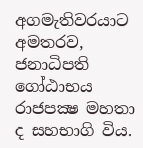අගමැතිවරයාට අමතරව, ජනාධිපති ගෝඨාභය රාජපක්‍ෂ මහතා ද සහභාගි විය.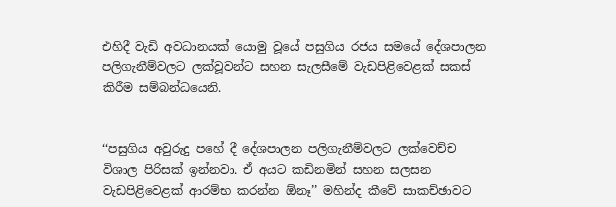එහිදී වැඩි අවධානයක් යොමු වූයේ පසුගිය රජය සමයේ දේශපාලන පලිගැනීම්වලට ලක්වූවන්ට සහන සැලසීමේ වැඩපිළිවෙළක් සකස් කිරීම සම්බන්ධයෙනි.


‘‘පසුගිය අවුරුදු පහේ දී දේශපාලන පලිගැනීම්වලට ලක්වෙච්ච විශාල පිරිසක් ඉන්නවා. ඒ අයට කඩිනමින් සහන සලසන වැඩපිළිවෙළක් ආරම්භ කරන්න ඕනෑ’’ මහින්ද කීවේ සාකච්ඡාවට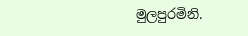මුලපුරමිනි.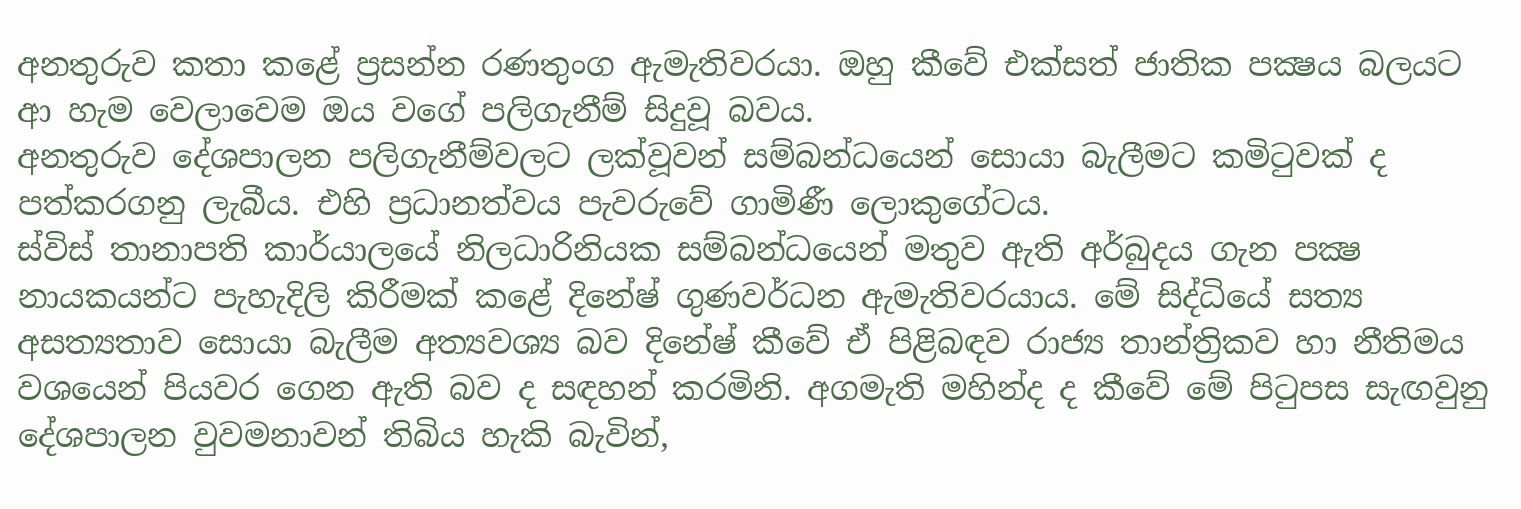අනතුරුව කතා කළේ ප්‍රසන්න රණතුංග ඇමැතිවරයා. ඔහු කීවේ එක්සත් ජාතික පක්‍ෂය බලයට ආ හැම වෙලාවෙම ඔය වගේ පලිගැනීම් සිදුවූ බවය.
අනතුරුව දේශපාලන පලිගැනීම්වලට ලක්වූවන් සම්බන්ධයෙන් සොයා බැලීමට කමිටුවක් ද පත්කරගනු ලැබීය. එහි ප්‍රධානත්වය පැවරුවේ ගාමිණී ලොකුගේටය.
ස්විස් තානාපති කාර්යාලයේ නිලධාරිනියක සම්බන්ධයෙන් මතුව ඇති අර්බුදය ගැන පක්‍ෂ නායකයන්ට පැහැදිලි කිරීමක් කළේ දිනේෂ් ගුණවර්ධන ඇමැතිවරයාය. මේ සිද්ධියේ සත්‍ය අසත්‍යතාව සොයා බැලීම අත්‍යවශ්‍ය බව දිනේෂ් කීවේ ඒ පිළිබඳව රාජ්‍ය තාන්ත්‍රිකව හා නීතිමය වශයෙන් පියවර ගෙන ඇති බව ද සඳහන් කරමිනි. අගමැති මහින්ද ද කීවේ මේ පිටුපස සැඟවුනු දේශපාලන වුවමනාවන් තිබිය හැකි බැවින්,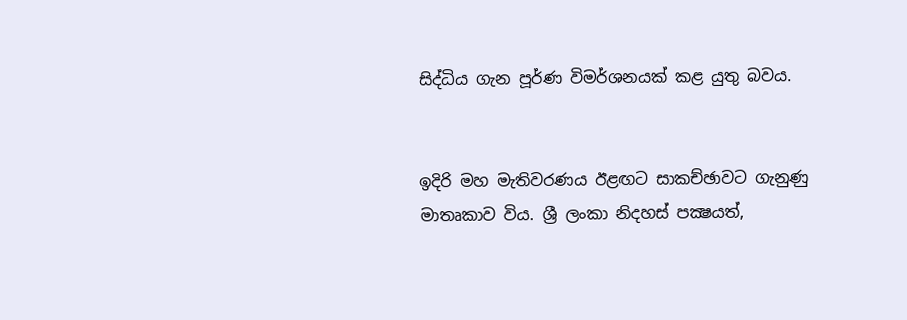සිද්ධිය ගැන පූර්ණ විමර්ශනයක් කළ යුතු බවය.


ඉදිරි මහ මැතිවරණය ඊළඟට සාකච්ඡාවට ගැනුණු මාතෘකාව විය. ශ්‍රී ලංකා නිදහස් පක්‍ෂයත්,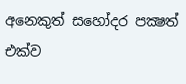අනෙකුත් සහෝදර පක්‍ෂත් එක්ව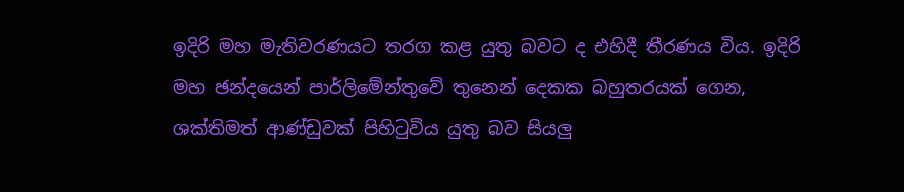ඉදිරි මහ මැතිවරණයට තරග කළ යුතු බවට ද එහිදී තීරණය විය. ඉදිරි මහ ඡන්දයෙන් පාර්ලිමේන්තුවේ තුනෙන් දෙකක බහුතරයක් ගෙන, ශක්තිමත් ආණ්ඩුවක් පිහිටුවිය යුතු බව සියලු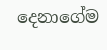දෙනාගේම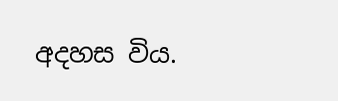අදහස විය.